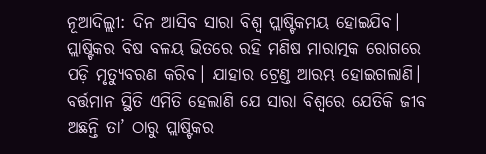ନୂଆଦିଲ୍ଲୀ: ଦିନ ଆସିବ ସାରା ବିଶ୍ୱ ପ୍ଲାଷ୍ଟିକମୟ ହୋଇଯିବ। ପ୍ଲାଷ୍ଟିକର ବିଷ ବଳୟ ଭିତରେ ରହି ମଣିଷ ମାରାତ୍ମକ ରୋଗରେ ପଡ଼ି ମୃତ୍ୟୁବରଣ କରିବ। ଯାହାର ଟ୍ରେଣ୍ଡ ଆରମ୍ଭ ହୋଇଗଲାଣି। ବର୍ତ୍ତମାନ ସ୍ଥିତି ଏମିତି ହେଲାଣି ଯେ ସାରା ବିଶ୍ୱରେ ଯେତିକି ଜୀବ ଅଛନ୍ତି ତା’ ଠାରୁ ପ୍ଲାଷ୍ଟିକର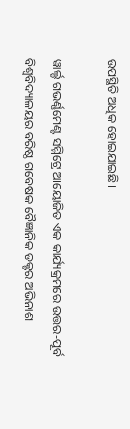ଉପସ୍ଥିତି ଅଧିକ ହୋଇଯାଇଛି।

ୱାର୍ଲ୍ଡ ଗଭର୍ଣ୍ଣମେଣ୍ଟ ସମ୍ମିଟ୍ରେ ଆୟୋଜିତ ଏକ କାର୍ଯ୍ୟକ୍ରମରେ ଉତ୍ତର-ପୂର୍ବ ବିଶ୍ୱବିଦ୍ୟାଳୟର ବରିଷ୍ଠ ଗବେଷକ ବୈଜ୍ଞାନିକ ଡକ୍ଟର ଅଭିନାଶ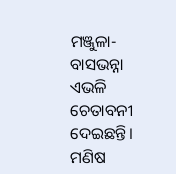ମଞ୍ଜୁଳା-ବାସଭନ୍ନା ଏଭଳି ଚେତାବନୀ ଦେଇଛନ୍ତି। ମଣିଷ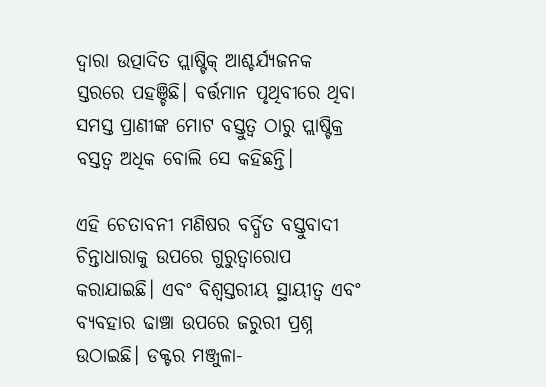ଦ୍ୱାରା ଉତ୍ପାଦିତ ପ୍ଲାଷ୍ଟିକ୍ ଆଶ୍ଚର୍ଯ୍ୟଜନକ ସ୍ତରରେ ପହଞ୍ଚିଛି। ବର୍ତ୍ତମାନ ପୃଥିବୀରେ ଥିବା ସମସ୍ତ ପ୍ରାଣୀଙ୍କ ମୋଟ ବସ୍ତୁତ୍ୱ ଠାରୁ ପ୍ଲାଷ୍ଟିକ୍ର ବସ୍ତତ୍ୱ ଅଧିକ ବୋଲି ସେ କହିଛନ୍ତି।

ଏହି ଚେତାବନୀ ମଣିଷର ବର୍ଦ୍ଧିତ ବସ୍ତୁବାଦୀ ଚିନ୍ତାଧାରାକୁ ଉପରେ ଗୁରୁତ୍ୱାରୋପ କରାଯାଇଛି। ଏବଂ ବିଶ୍ୱସ୍ତରୀୟ ସ୍ଥାୟୀତ୍ୱ ଏବଂ ବ୍ୟବହାର ଢାଞ୍ଚା ଉପରେ ଜରୁରୀ ପ୍ରଶ୍ନ ଉଠାଇଛି। ଡକ୍ଟର ମଞ୍ଜୁଳା-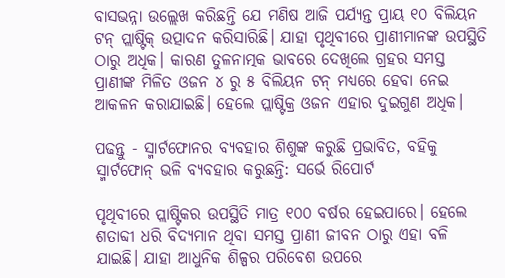ବାସଭନ୍ନା ଉଲ୍ଲେଖ କରିଛନ୍ତି ଯେ ମଣିଷ ଆଜି ପର୍ଯ୍ୟନ୍ତ ପ୍ରାୟ ୧୦ ବିଲିୟନ ଟନ୍ ପ୍ଲାଷ୍ଟିକ୍ ଉତ୍ପାଦନ କରିସାରିଛି। ଯାହା ପୃଥିବୀରେ ପ୍ରାଣୀମାନଙ୍କ ଉପସ୍ଥିତି ଠାରୁ ଅଧିକ। କାରଣ ତୁଳନାତ୍ମକ ଭାବରେ ଦେଖିଲେ ଗ୍ରହର ସମସ୍ତ ପ୍ରାଣୀଙ୍କ ମିଳିତ ଓଜନ ୪ ରୁ ୫ ବିଲିୟନ ଟନ୍ ମଧ୍ୟରେ ହେବା ନେଇ ଆକଳନ କରାଯାଇଛି। ହେଲେ ପ୍ଲାଷ୍ଟିକ୍ର ଓଜନ ଏହାର ଦୁଇଗୁଣ ଅଧିକ।

ପଢନ୍ତୁ - ସ୍ମାର୍ଟଫୋନର ବ୍ୟବହାର ଶିଶୁଙ୍କ କରୁଛି ପ୍ରଭାବିତ, ବହିକୁ ସ୍ମାର୍ଟଫୋନ୍ ଭଳି ବ୍ୟବହାର କରୁଛନ୍ତି: ସର୍ଭେ ରିପୋର୍ଟ

ପୃଥିବୀରେ ପ୍ଲାଷ୍ଟିକର ଉପସ୍ଥିତି ମାତ୍ର ୧୦୦ ବର୍ଷର ହେଇପାରେ। ହେଲେ ଶତାବ୍ଦୀ ଧରି ବିଦ୍ୟମାନ ଥିବା ସମସ୍ତ ପ୍ରାଣୀ ଜୀବନ ଠାରୁ ଏହା ବଳି ଯାଇଛି। ଯାହା ଆଧୁନିକ ଶିଳ୍ପର ପରିବେଶ ଉପରେ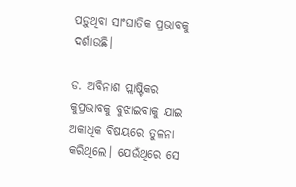ପଡ଼ୁଥିବା ସାଂଘାତିକ ପ୍ରଭାବକୁ ଦର୍ଶାଉଛି।

ଡ. ଅବିନାଶ ପ୍ଲାଷ୍ଟିକର କୁପ୍ରଭାବକୁ ବୁଝାଇବାକୁ ଯାଇ ଅକାଧିକ ବିଷୟରେ ତୁଳନା କରିଥିଲେ। ଯେଉଁଥିରେ ସେ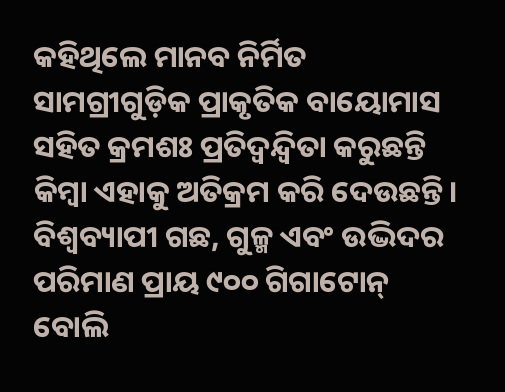କହିଥିଲେ ମାନବ ନିର୍ମିତ ସାମଗ୍ରୀଗୁଡ଼ିକ ପ୍ରାକୃତିକ ବାୟୋମାସ ସହିତ କ୍ରମଶଃ ପ୍ରତିଦ୍ୱନ୍ଦ୍ୱିତା କରୁଛନ୍ତି କିମ୍ବା ଏହାକୁ ଅତିକ୍ରମ କରି ଦେଉଛନ୍ତି। ବିଶ୍ୱବ୍ୟାପୀ ଗଛ, ଗୁଳ୍ମ ଏବଂ ଉଦ୍ଭିଦର ପରିମାଣ ପ୍ରାୟ ୯୦୦ ଗିଗାଟୋନ୍ ବୋଲି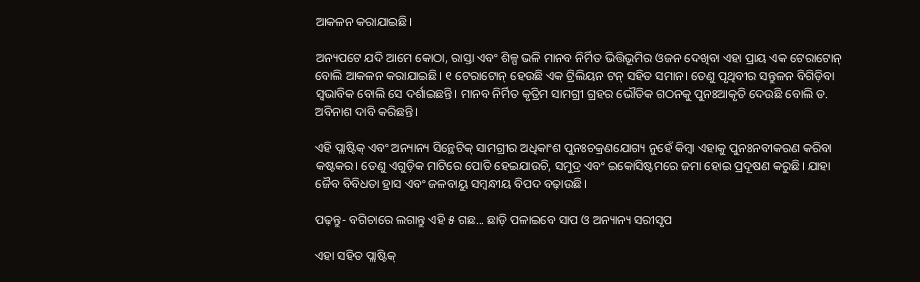ଆକଳନ କରାଯାଇଛି।

ଅନ୍ୟପଟେ ଯଦି ଆମେ କୋଠା, ରାସ୍ତା ଏବଂ ଶିଳ୍ପ ଭଳି ମାନବ ନିର୍ମିତ ଭିତ୍ତିଭୂମିର ଓଜନ ଦେଖିବା ଏହା ପ୍ରାୟ ଏକ ଟେରାଟୋନ୍ ବୋଲି ଆକଳନ କରାଯାଇଛି। ୧ ଟେରାଟୋନ୍ ହେଉଛି ଏକ ଟ୍ରିଲିୟନ ଟନ୍ ସହିତ ସମାନ। ତେଣୁ ପୃଥିବୀର ସନ୍ତୁଳନ ବିଗିଡ଼ିବା ସ୍ୱଭାବିକ ବୋଲି ସେ ଦର୍ଶାଇଛନ୍ତି। ମାନବ ନିର୍ମିତ କୃତ୍ରିମ ସାମଗ୍ରୀ ଗ୍ରହର ଭୌତିକ ଗଠନକୁ ପୁନଃଆକୃତି ଦେଉଛି ବୋଲି ଡ. ଅବିନାଶ ଦାବି କରିଛନ୍ତି।

ଏହି ପ୍ଲାଷ୍ଟିକ୍ ଏବଂ ଅନ୍ୟାନ୍ୟ ସିନ୍ଥେଟିକ୍ ସାମଗ୍ରୀର ଅଧିକାଂଶ ପୁନଃଚକ୍ରଣଯୋଗ୍ୟ ନୁହେଁ କିମ୍ବା ଏହାକୁ ପୁନଃନବୀକରଣ କରିବା କଷ୍ଟକର। ତେଣୁ ଏଗୁଡ଼ିକ ମାଟିରେ ପୋତି ହେଇଯାଉଚି, ସମୁଦ୍ର ଏବଂ ଇକୋସିଷ୍ଟମରେ ଜମା ହୋଇ ପ୍ରଦୂଷଣ କରୁଛି। ଯାହା ଜୈବ ବିବିଧତା ହ୍ରାସ ଏବଂ ଜଳବାୟୁ ସମ୍ବନ୍ଧୀୟ ବିପଦ ବଢ଼ାଉଛି।

ପଢ଼ନ୍ତୁ- ବଗିଚାରେ ଲଗାନ୍ତୁ ଏହି ୫ ଗଛ... ଛାଡ଼ି ପଳାଇବେ ସାପ ଓ ଅନ୍ୟାନ୍ୟ ସରୀସୃପ

ଏହା ସହିତ ପ୍ଲାଷ୍ଟିକ୍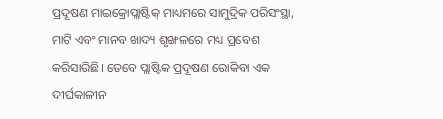ପ୍ରଦୂଷଣ ମାଇକ୍ରୋପ୍ଲାଷ୍ଟିକ୍ ମାଧ୍ୟମରେ ସାମୁଦ୍ରିକ ପରିସଂସ୍ଥା, ମାଟି ଏବଂ ମାନବ ଖାଦ୍ୟ ଶୃଙ୍ଖଳରେ ମଧ୍ୟ ପ୍ରବେଶ କରିସାରିଛି। ତେବେ ପ୍ଲାଷ୍ଟିକ ପ୍ରଦୂଷଣ ରୋକିବା ଏକ ଦୀର୍ଘକାଳୀନ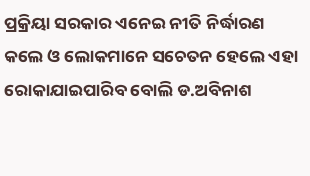ପ୍ରକ୍ରିୟା ସରକାର ଏନେଇ ନୀତି ନିର୍ଦ୍ଧାରଣ କଲେ ଓ ଲୋକମାନେ ସଚେତନ ହେଲେ ଏହା ରୋକାଯାଇପାରିବ ବୋଲି ଡ.ଅବିନାଶ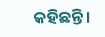କହିଛନ୍ତି।